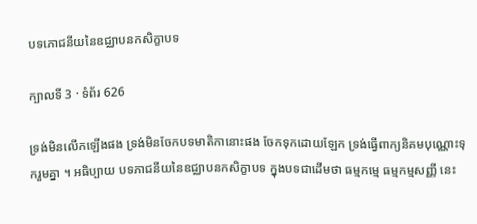បទភោជនីយនៃឧជ្ឈាបនកសិក្ខាបទ

ក្បាលទី 3 · ទំព័រ 626

ទ្រង់មិនលើកឡើងផង ទ្រង់មិនចែកបទមាតិកានោះផង ចែកទុកដោយឡែក ទ្រង់ធ្វើពាក្យនិគមបុណ្ណោះទុករួមគ្នា ។ អធិប្បាយ បទភាជនីយនៃឧជ្ឈាបនកសិក្ខាបទ ក្នុងបទជាដើមថា ធម្មកម្មេ ធម្មកម្មសញ្ញី នេះ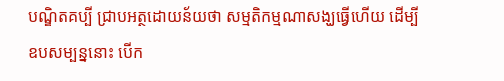បណ្ឌិតគប្បី ជ្រាបអត្ថដោយន័យថា សម្មតិកម្មណាសង្ឃធ្វើហើយ ដើម្បីឧបសម្បន្ននោះ បើក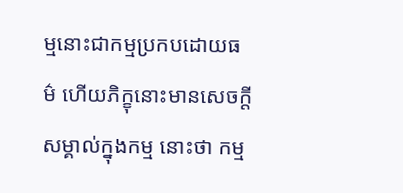ម្មនោះជាកម្មប្រកបដោយធម៌ ហើយភិក្ខុនោះមានសេចក្តីសម្គាល់ក្នុងកម្ម នោះថា កម្ម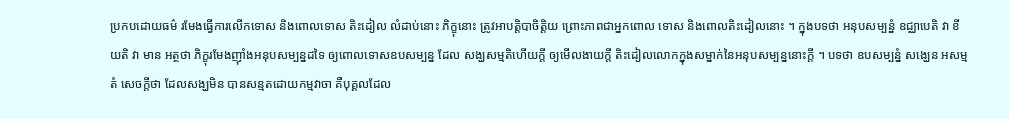ប្រកបដោយធម៌ រមែងធ្វើការលើកទោស និងពោលទោស តិះដៀល លំដាប់នោះ ភិក្ខុនោះ ត្រូវអាបត្តិបាចិត្តិយ ព្រោះភាពជាអ្នកពោល ទោស និងពោលតិះដៀលនោះ ។ ក្នុងបទថា អនុបសម្បន្នំ ឧជ្ឈាបេតិ វា ខីយតិ វា មាន អត្ថថា ភិក្ខុរមែងញ៉ាំងអនុបសម្បន្នដទៃ ឲ្យពោលទោសឧបសម្បន្ន ដែល សង្ឃសម្មតិហើយក្តី ឲ្យមើលងាយក្តី តិះដៀលលោកក្នុងសម្នាក់នៃអនុបសម្បន្ននោះក្តី ។ បទថា ឧបសម្បន្នំ សង្ឃេន អសម្មតំ សេចក្តីថា ដែលសង្ឃមិន បានសន្មតដោយកម្មវាចា គឺបុគ្គលដែល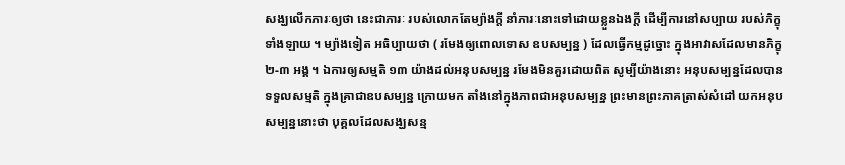សង្ឃលើកភារៈឲ្យថា នេះជាភារៈ របស់លោកតែម្យ៉ាងក្តី នាំភារៈនោះទៅដោយខ្លួនឯងក្តី ដើម្បីការនៅសប្បាយ របស់ភិក្ខុទាំងឡាយ ។ ម្យ៉ាងទៀត អធិប្បាយថា ( រមែងឲ្យពោលទោស ឧបសម្បន្ន ) ដែលធ្វើកម្មដូច្នោះ ក្នុងអាវាសដែលមានភិក្ខុ ២-៣ អង្គ ។ ឯការឲ្យសម្មតិ ១៣ យ៉ាងដល់អនុបសម្បន្ន រមែងមិនគួរដោយពិត សូម្បីយ៉ាងនោះ អនុបសម្បន្នដែលបានទទួលសម្មតិ ក្នុងគ្រាជាឧបសម្បន្ន ក្រោយមក តាំងនៅក្នុងភាពជាអនុបសម្បន្ន ព្រះមានព្រះភាគត្រាស់សំដៅ យកអនុបសម្បន្ននោះថា បុគ្គលដែលសង្ឃសន្ម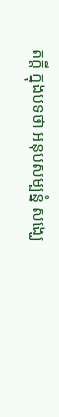តក្តី ក្នុងបទថា អនុបសម្បន្នំ សង្ឃេ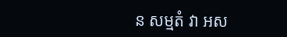ន សម្មតំ វា អស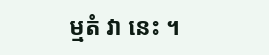ម្មតំ វា នេះ ។